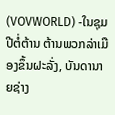(VOVWORLD) -ໃນຊຸມປີຕໍ່ຕ້ານ ຕ້ານພວກລ່າເມືອງຂຶ້ນຝະລັ່ງ, ບັນດານາຍຊ່າງ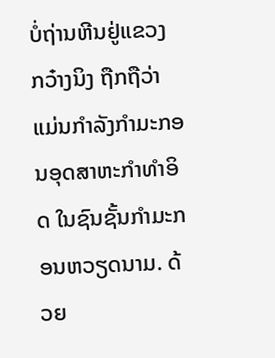ບໍ່ຖ່ານຫີນຢູ່ແຂວງ ກວ໋າງນິງ ຖືກຖືວ່າ ແມ່ນກຳລັງກຳມະກອນອຸດສາຫະກຳທຳອິດ ໃນຊົນຊັ້ນກຳມະກອນຫວຽດນາມ. ດ້ວຍ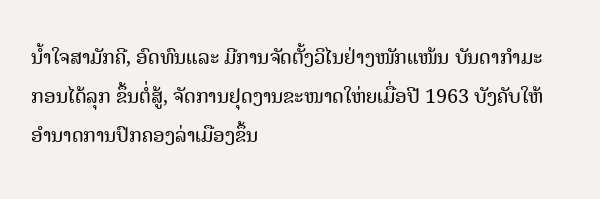ນ້ຳໃຈສາມັກຄີ, ອົດທົນແລະ ມີການຈັດຕັ້ງວິໄນຢ່າງໜັກແໜ້ນ ບັນດາກຳມະກອນໄດ້ລຸກ ຂຶ້ນຕໍ່ສູ້, ຈັດການຢຸດງານຂະໜາດໃຫ່ຍເມື່ອປີ 1963 ບັງຄັບໃຫ້ອຳນາດການປົກຄອງລ່າເມືອງຂຶ້ນ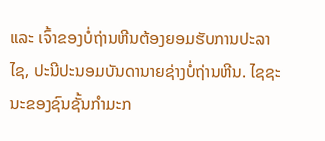ແລະ ເຈົ້າຂອງບໍ່ຖ່ານຫີນຕ້ອງຍອມຮັບການປະລາໄຊ, ປະນີປະນອມບັນດານາຍຊ່າງບໍ່ຖ່ານຫີນ. ໄຊຊະນະຂອງຊົນຊັ້ນກຳມະກ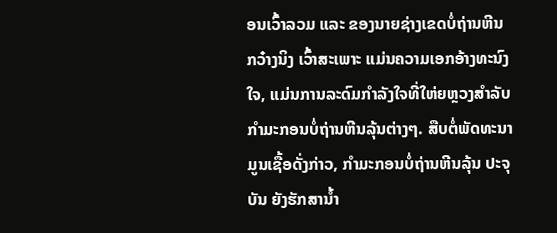ອນເວົ້າລວມ ແລະ ຂອງນາຍຊ່າງເຂດບໍ່ຖ່ານຫີນ ກວ໋າງນິງ ເວົ້າສະເພາະ ແມ່ນຄວາມເອກອ້າງທະນົງໃຈ, ແມ່ນການລະດົມກຳລັງໃຈທີ່ໃຫ່ຍຫຼວງສຳລັບກຳມະກອນບໍ່ຖ່ານຫີນລຸ້ນຕ່າງໆ. ສືບຕໍ່ພັດທະນາມູນເຊື້ອດັ່ງກ່າວ, ກຳມະກອນບໍ່ຖ່ານຫີນລຸ້ນ ປະຈຸບັນ ຍັງຮັກສານ້ຳ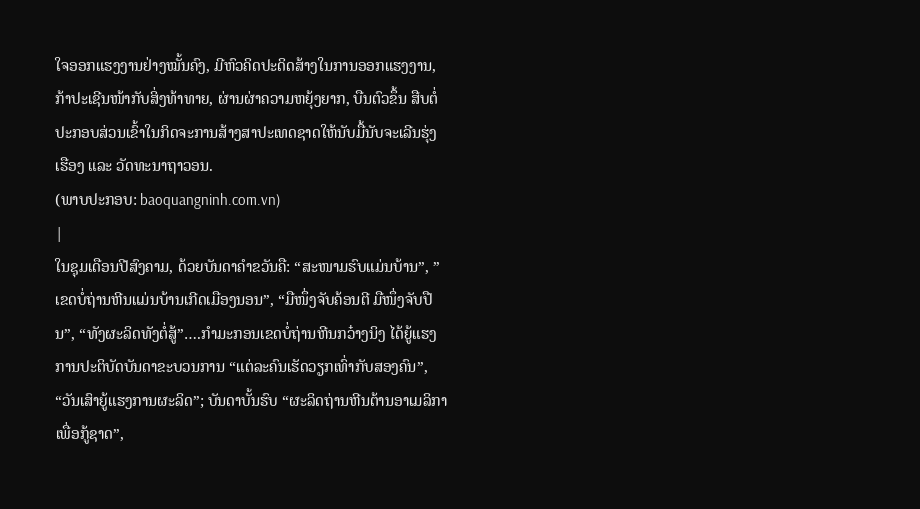ໃຈອອກແຮງງານຢ່າງໝັ້ນຄົງ, ມີຫົວຄິດປະດິດສ້າງໃນການອອກແຮງງານ, ກ້າປະເຊີນໜ້າກັບສິ່ງທ້າທາຍ, ຜ່ານຜ່າຄວາມຫຍຸ້ງຍາກ, ບືນຕົວຂຶ້ນ ສືບຕໍ່ປະກອບສ່ວນເຂົ້າໃນກິດຈະການສ້າງສາປະເທດຊາດໃຫ້ນັບມື້ນັບຈະເລີນຮຸ່ງເຮືອງ ແລະ ວັດທະນາຖາວອນ.
(ພາບປະກອບ: baoquangninh.com.vn)
|
ໃນຊຸມເດືອນປີສົງຄາມ, ດ້ວຍບັນດາຄຳຂວັນຄື: “ສະໜາມຮົບແມ່ນບ້ານ”, ”ເຂດບໍ່ຖ່ານຫີນແມ່ນບ້ານເກີດເມືອງນອນ”, “ມືໜຶ່ງຈັບຄ້ອນຕີ ມືໜຶ່ງຈັບປືນ”, “ທັງຜະລິດທັງຕໍ່ສູ້”….ກຳມະກອນເຂດບໍ່ຖ່ານຫີນກວ໋າງນິງ ໄດ້ຍູ້ແຮງການປະຕິບັດບັນດາຂະບວນການ “ແຕ່ລະຄົນເຮັດວຽກເທົ່າກັບສອງຄົນ”, “ວັນເສົາຍູ້ແຮງການຜະລິດ”; ບັນດາບັ້ນຮົບ “ຜະລິດຖ່ານຫີນຕ້ານອາເມລິກາເພື່ອກູ້ຊາດ”,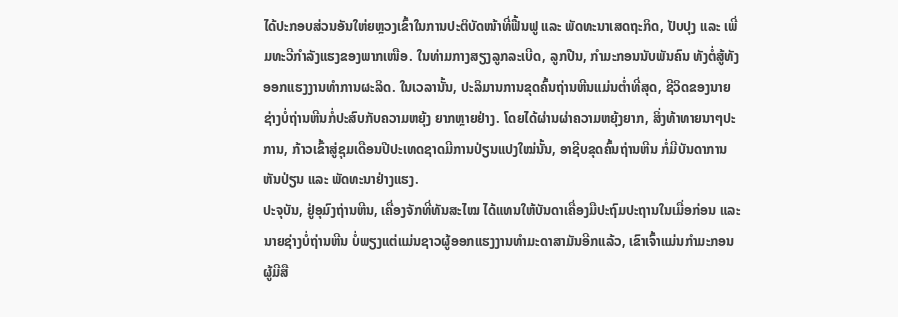ໄດ້ປະກອບສ່ວນອັນໃຫ່ຍຫຼວງເຂົ້າໃນການປະຕິບັດໜ້າທີ່ຟື້ນຟູ ແລະ ພັດທະນາເສດຖະກິດ, ປັບປຸງ ແລະ ເພີ່ມທະວີກຳລັງແຮງຂອງພາກເໜືອ. ໃນທ່າມກາງສຽງລູກລະເບີດ, ລູກປືນ, ກຳມະກອນນັບພັນຄົນ ທັງຕໍ່ສູ້ທັງອອກແຮງງານທຳການຜະລິດ. ໃນເວລານັ້ນ, ປະລິມານການຂຸດຄົ້ນຖ່ານຫີນແມ່ນຕ່ຳທີ່ສຸດ, ຊີວິດຂອງນາຍຊ່າງບໍ່ຖ່ານຫີນກໍ່ປະສົບກັບຄວາມຫຍຸ້ງ ຍາກຫຼາຍຢ່າງ. ໂດຍໄດ້ຜ່ານຜ່າຄວາມຫຍຸ້ງຍາກ, ສິ່ງທ້າທາຍນາໆປະການ, ກ້າວເຂົ້າສູ່ຊຸມເດືອນປີປະເທດຊາດມີການປ່ຽນແປງໃໝ່ນັ້ນ, ອາຊີບຂຸດຄົ້ນຖ່ານຫີນ ກໍ່ມີບັນດາການຫັນປ່ຽນ ແລະ ພັດທະນາຢ່າງແຮງ.
ປະຈຸບັນ, ຢູ່ອຸມົງຖ່ານຫີນ, ເຄື່ອງຈັກທີ່ທັນສະໄໝ ໄດ້ແທນໃຫ້ບັນດາເຄື່ອງມືປະຖົມປະຖານໃນເມື່ອກ່ອນ ແລະ ນາຍຊ່າງບໍ່ຖ່ານຫີນ ບໍ່ພຽງແຕ່ແມ່ນຊາວຜູ້ອອກແຮງງານທຳມະດາສາມັນອີກແລ້ວ, ເຂົາເຈົ້າແມ່ນກຳມະກອນຜູ້ມີສື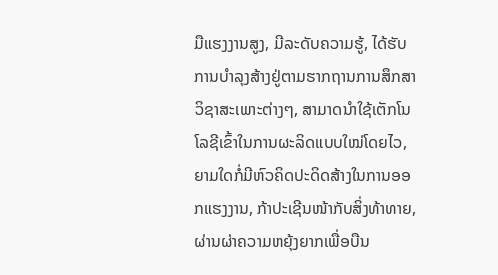ມືແຮງງານສູງ, ມີລະດັບຄວາມຮູ້, ໄດ້ຮັບການບຳລຸງສ້າງຢູ່ຕາມຮາກຖານການສຶກສາວິຊາສະເພາະຕ່າງໆ, ສາມາດນຳໃຊ້ເຕັກໂນໂລຊີເຂົ້າໃນການຜະລິດແບບໃໝ່ໂດຍໄວ, ຍາມໃດກໍ່ມີຫົວຄິດປະດິດສ້າງໃນການອອກແຮງງານ, ກ້າປະເຊີນໜ້າກັບສິ່ງທ້າທາຍ, ຜ່ານຜ່າຄວາມຫຍຸ້ງຍາກເພື່ອບືນ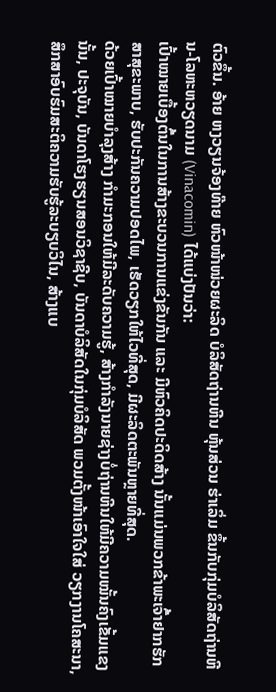ຕົວຂຶ້ນ. ອ້າຍ ຫງວຽນຈ້ອງທ໊າຍ ຫົວໜ້າໜ່ວຍຜະລິດ ບໍລິສັດຖ່ານຫີນ ຫຸ້ນສ່ວນ ຮ່າເລິ່ມ ຂຶ້ນກັບກຸ່ມບໍລິສັດຖ່ານຫີນ-ໂລຫະຫວຽດນາມ (Vinacomin) ໄດ້ແບ່ງປັນວ່າ:
ເປົ້າໝາຍເບື້ອງຕົ້ນໃນການສ້າງຂະບວນການແຂ່ງຂັນກັນ ແລະ ມີຫົວຄິດປະດິດສ້າງ ນັ້ນແມ່ນພວກຂ້າພະເຈົ້າຢາກຮັກສາສຸຂະພາບ, ຮັບປະກັນຄວາມປອດໄພ, ເຮັດວຽກໃຫ້ໄວທີ່ສຸດ, ມີຜະລິດຕະພັນຫຼາຍທີ່ສຸດ.
ດ້ວຍເປົ້າໝາຍບຳລຸງສ້າງ ກຳມະກອນໃຫ້ມີລະດັບຄວາມຮູ້, ສ້າງກຳລັງນາຍຊ່າງບໍ່ຖ່ານຫີນໃຫ້ມີຄວາມໝັ້ນຄົງເຂັ້ມແຂງນັ້ນ, ປະຈຸບັນ, ບັນດາໂຮງຮຽນສອນວິຊາຊີບ, ບັນດາບໍລິສັດໃນກຸ່ມບໍລິສັດ ພວມຕັ້ງໜ້າເອົາໃຈໃສ່ ວຽກງານໂຄສະນາ, ສຶກສາອົບຮົມສະຕິຄວາມຮັບຮູ້ລະບຽບວິໄນ, ສ້າງແບ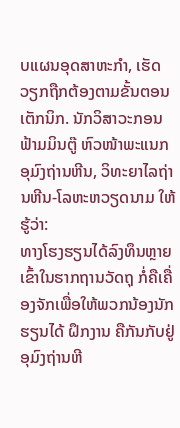ບແຜນອຸດສາຫະກຳ, ເຮັດວຽກຖືກຕ້ອງຕາມຂັ້ນຕອນເຕັກນິກ. ນັກວິສາວະກອນ ຟ້າມມິນຕູ໊ ຫົວໜ້າພະແນກອຸມົງຖ່ານຫີນ, ວິທະຍາໄລຖ່ານຫີນ-ໂລຫະຫວຽດນາມ ໃຫ້ຮູ້ວ່າ:
ທາງໂຮງຮຽນໄດ້ລົງທຶນຫຼາຍເຂົ້າໃນຮາກຖານວັດຖຸ ກໍ່ຄືເຄື່ອງຈັກເພື່ອໃຫ້ພວກນ້ອງນັກຮຽນໄດ້ ຝຶກງານ ຄືກັນກັບຢູ່ອຸມົງຖ່ານຫີ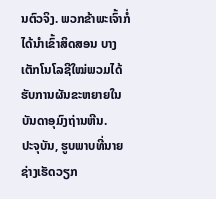ນຕົວຈິງ. ພວກຂ້າພະເຈົ້າກໍ່ໄດ້ນຳເຂົ້າສິດສອນ ບາງເຕັກໂນໂລຊີໃໝ່ພວມໄດ້ຮັບການຜັນຂະຫຍາຍໃນບັນດາອຸມົງຖ່ານຫີນ.
ປະຈຸບັນ, ຮູບພາບທີ່ນາຍຊ່າງເຮັດວຽກ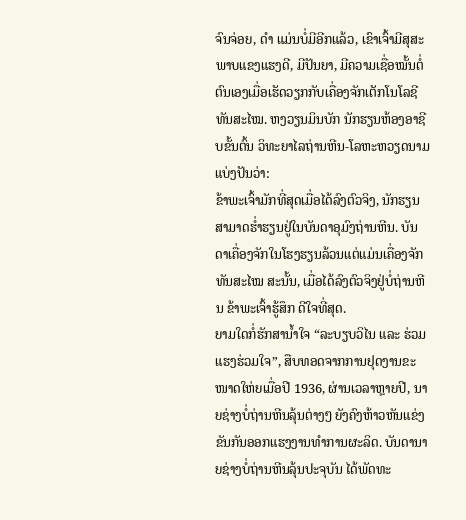ຈົນຈ່ອຍ, ດຳ ແມ່ນບໍ່ມີອີກແລ້ວ, ເຂົາເຈົ້າມີສຸສະພາບແຂງແຮງດີ, ມີປັນຍາ, ມີຄວາມເຊື່ອໝັ້ນຕໍ່ຕົນເອງເມື່ອເຮັດວຽກກັບເຄື່ອງຈັກເຕັກໂນໂລຊີທັນສະໄໝ. ຫງວຽນມິນບັກ ນັກຮຽນຫ້ອງອາຊີບຂັ້ນຕົ້ນ ວິທະຍາໄລຖ່ານຫີນ-ໂລຫະຫວຽດນາມ ແບ່ງປັນວ່າ:
ຂ້າພະເຈົ້າມັກທີ່ສຸດເມື່ອໄດ້ລົງຕົວຈິງ, ນັກຮຽນສາມາດຮ່ຳຮຽນຢູ່ໃນບັນດາອຸມົງຖ່ານຫີນ. ບັນດາເຄື່ອງຈັກໃນໂຮງຮຽນລ້ວນແຕ່ແມ່ນເຄື່ອງຈັກທັນສະໄໝ ສະນັ້ນ, ເມື່ອໄດ້ລົງຕົວຈິງຢູ່ບໍ່ຖ່ານຫີນ ຂ້າພະເຈົ້າຮູ້ສຶກ ດີໃຈທີ່ສຸດ.
ຍາມໃດກໍ່ຮັກສານ້ຳໃຈ “ລະບຽບວິໄນ ແລະ ຮ່ວມແຮງຮ່ວມໃຈ”, ສືບທອດຈາກການຢຸດງານຂະໜາດໃຫ່ຍເມື່ອປີ 1936, ຜ່ານເວລາຫຼາຍປີ, ນາຍຊ່າງບໍ່ຖ່ານຫີນລຸ້ນຕ່າງໆ ຍັງຄົງຫ້າວຫັນແຂ່ງຂັນກັນອອກແຮງງານທຳການຜະລິດ. ບັນດານາຍຊ່າງບໍ່ຖ່ານຫີນລຸ້ນປະຈຸບັນ ໄດ້ພັດທະ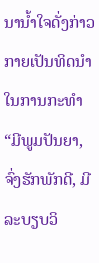ນານ້ຳໃຈດັ່ງກ່າວ ກາຍເປັນທິດນຳໃນການກະທຳ “ມີພູມປັນຍາ, ຈົ່ງຮັກພັກດີ, ມີລະບຽບວິ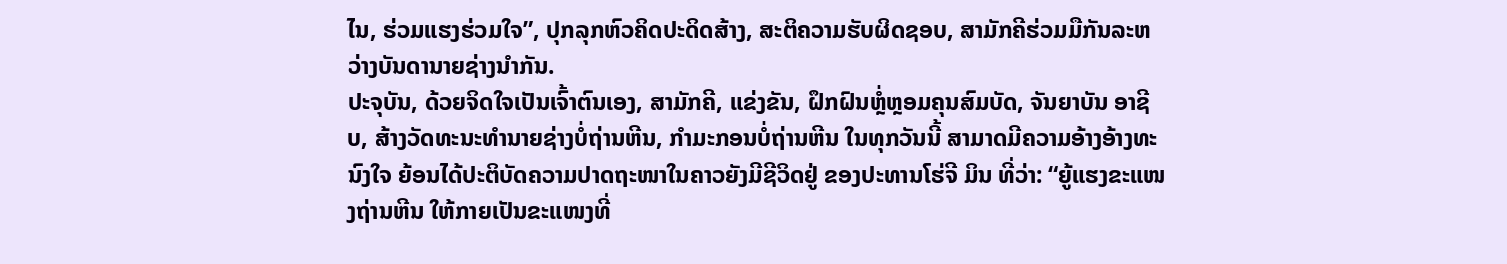ໄນ, ຮ່ວມແຮງຮ່ວມໃຈ”, ປຸກລຸກຫົວຄິດປະດິດສ້າງ, ສະຕິຄວາມຮັບຜິດຊອບ, ສາມັກຄີຮ່ວມມືກັນລະຫວ່າງບັນດານາຍຊ່າງນຳກັນ.
ປະຈຸບັນ, ດ້ວຍຈິດໃຈເປັນເຈົ້າຕົນເອງ, ສາມັກຄີ, ແຂ່ງຂັນ, ຝຶກຝົນຫຼໍ່ຫຼອມຄຸນສົມບັດ, ຈັນຍາບັນ ອາຊີບ, ສ້າງວັດທະນະທຳນາຍຊ່າງບໍ່ຖ່ານຫີນ, ກຳມະກອນບໍ່ຖ່ານຫີນ ໃນທຸກວັນນີ້ ສາມາດມີຄວາມອ້າງອ້າງທະນົງໃຈ ຍ້ອນໄດ້ປະຕິບັດຄວາມປາດຖະໜາໃນຄາວຍັງມີຊີວິດຢູ່ ຂອງປະທານໂຮ່ຈີ ມິນ ທີ່ວ່າ: “ຍູ້ແຮງຂະແໜງຖ່ານຫີນ ໃຫ້ກາຍເປັນຂະແໜງທີ່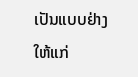ເປັນແບບຢ່າງໃຫ້ແກ່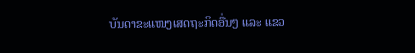ບັນດາຂະແໜງເສດຖະກິດອື່ນໆ ແລະ ແຂວ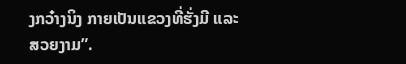ງກວ໋າງນິງ ກາຍເປັນແຂວງທີ່ຮັ່ງມີ ແລະ ສວຍງາມ”.